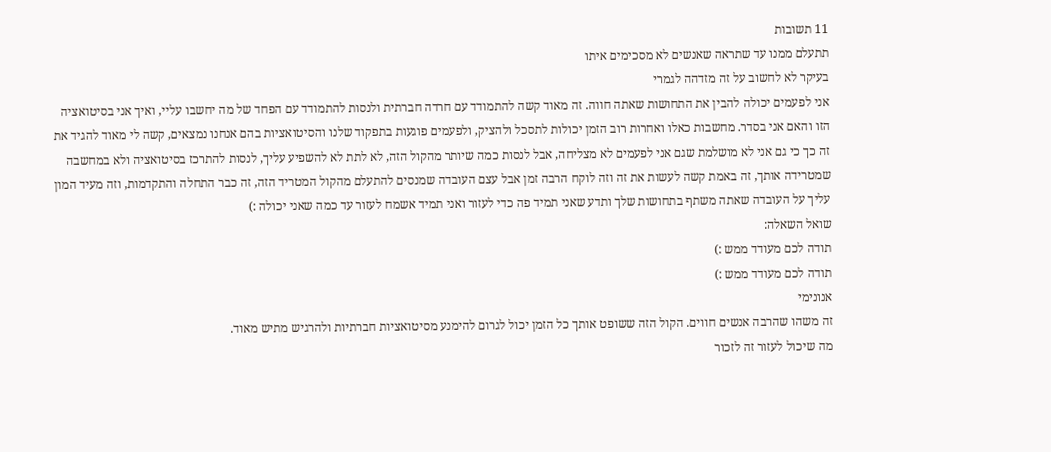11 תשובות
תתעלם ממנו עד שתראה שאנשים לא מסכימים איתו
בעיקר לא לחשוב על זה מזדהה לגמרי
אני לפעמים יכולה להבין את התחושות שאתה חווה. זה מאוד קשה להתמודד עם חרדה חברתית ולנסות להתמודד עם הפחד של מה יחשבו עליי, ואיך אני בסיטואציה הזו והאם אני בסדר. מחשבות כאלו ואחרות רוב הזמן יכולות לתסכל ולהציק, ולפעמים פוגעות בתפקוד שלנו והסיטואציות בהם אנחנו נמצאים, קשה לי מאוד להגיד את זה כך כי גם אני לא מושלמת שגם אני לפעמים לא מצליחה, אבל לנסות כמה שיותר מהקול הזה, לא לתת לא להשפיע עליך, לנסות להתרכז בסיטואציה ולא במחשבה שמטרידה אותך, זה באמת קשה לעשות את זה וזה לוקח הרבה זמן אבל עצם העובדה שמנסים להתעלם מהקול המטריד הזה, זה כבר התחלה והתקדמות, וזה מעיד המון עליך על העובדה שאתה משתף בתחושות שלך ותדע שאני תמיד פה כדי לעזור ואני תמיד אשמח לעזור עד כמה שאני יכולה :)
שואל השאלה:
תודה לכם מעודד ממש :)
תודה לכם מעודד ממש :)
אנונימי
זה משהו שהרבה אנשים חווים. הקול הזה ששופט אותך כל הזמן יכול לגרום להימנע מסיטואציות חברתיות ולהרגיש מתיש מאוד.
מה שיכול לעזור זה לזכור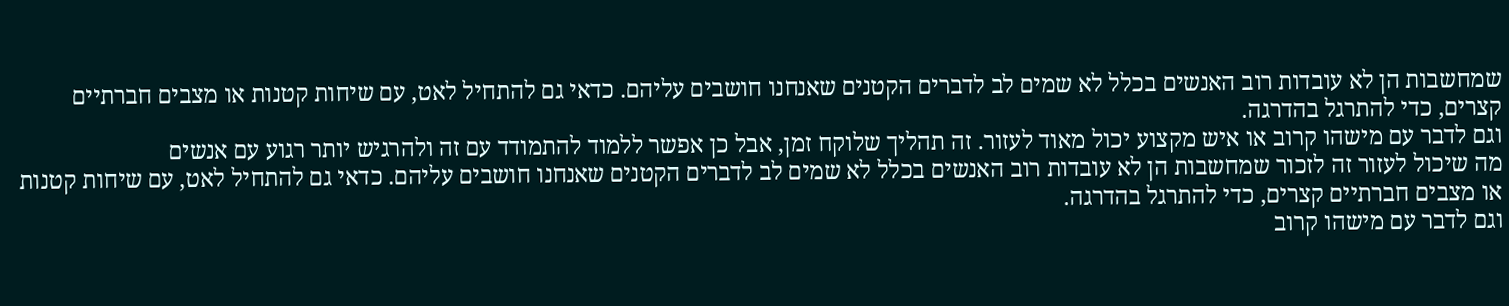שמחשבות הן לא עובדות רוב האנשים בכלל לא שמים לב לדברים הקטנים שאנחנו חושבים עליהם. כדאי גם להתחיל לאט, עם שיחות קטנות או מצבים חברתיים קצרים, כדי להתרגל בהדרגה.
וגם לדבר עם מישהו קרוב או איש מקצוע יכול מאוד לעזור. זה תהליך שלוקח זמן, אבל כן אפשר ללמוד להתמודד עם זה ולהרגיש יותר רגוע עם אנשים
מה שיכול לעזור זה לזכור שמחשבות הן לא עובדות רוב האנשים בכלל לא שמים לב לדברים הקטנים שאנחנו חושבים עליהם. כדאי גם להתחיל לאט, עם שיחות קטנות או מצבים חברתיים קצרים, כדי להתרגל בהדרגה.
וגם לדבר עם מישהו קרוב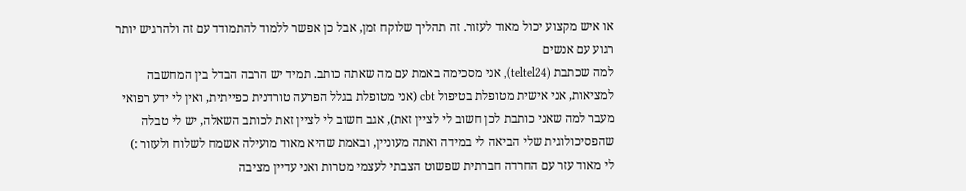או איש מקצוע יכול מאוד לעזור. זה תהליך שלוקח זמן, אבל כן אפשר ללמוד להתמודד עם זה ולהרגיש יותר רגוע עם אנשים
למה שכתבת (teltel24), אני מסכימה באמת עם מה שאתה כותב. תמיד יש הרבה הבדל בין המחשבה למציאות, אני אישית מטופלת בטיפול cbt (אני מטופלת בגלל הפרעה טורדנית כפייתית, ואין לי ידע רפואי מעבר למה שאני כותבת לכן חשוב לי לציין זאת), אגב חשוב לי לציין זאת לכותב השאלה, יש לי טבלה שהפסיכולוגית שלי הביאה לי במידה ואתה מעוניין, ובאמת שהיא מאוד מועילה אשמח לשלוח ולעזור :)
לי מאוד עזר עם החרדה חברתית שפשוט הצבתי לעצמי מטרות ואני עדיין מציבה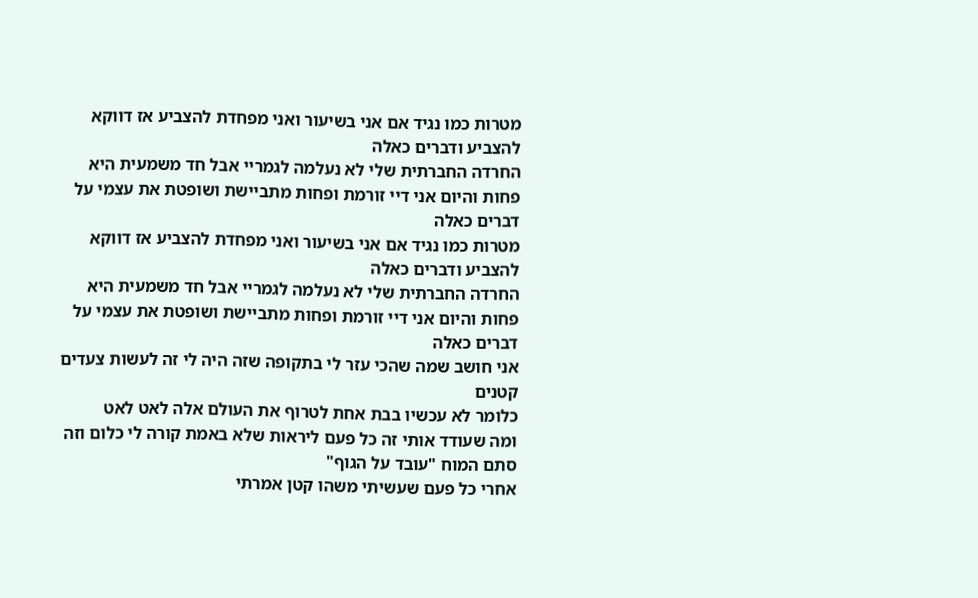מטרות כמו נגיד אם אני בשיעור ואני מפחדת להצביע אז דווקא להצביע ודברים כאלה
החרדה החברתית שלי לא נעלמה לגמריי אבל חד משמעית היא פחות והיום אני דיי זורמת ופחות מתביישת ושופטת את עצמי על דברים כאלה
מטרות כמו נגיד אם אני בשיעור ואני מפחדת להצביע אז דווקא להצביע ודברים כאלה
החרדה החברתית שלי לא נעלמה לגמריי אבל חד משמעית היא פחות והיום אני דיי זורמת ופחות מתביישת ושופטת את עצמי על דברים כאלה
אני חושב שמה שהכי עזר לי בתקופה שזה היה לי זה לעשות צעדים קטנים
כלומר לא עכשיו בבת אחת לטרוף את העולם אלה לאט לאט
ומה שעודד אותי זה כל פעם ליראות שלא באמת קורה לי כלום וזה סתם המוח "עובד על הגוף"
אחרי כל פעם שעשיתי משהו קטן אמרתי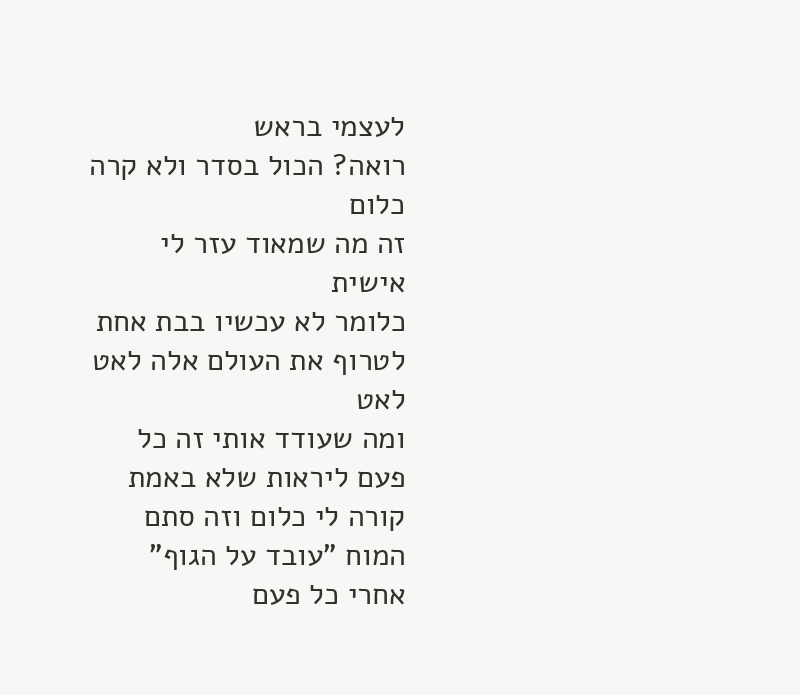לעצמי בראש
רואה? הכול בסדר ולא קרה כלום
זה מה שמאוד עזר לי אישית
כלומר לא עכשיו בבת אחת לטרוף את העולם אלה לאט לאט
ומה שעודד אותי זה כל פעם ליראות שלא באמת קורה לי כלום וזה סתם המוח "עובד על הגוף"
אחרי כל פעם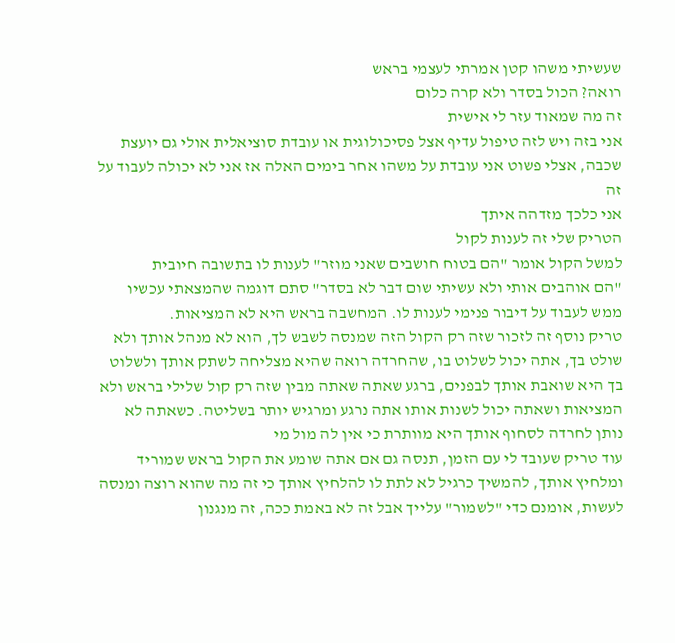שעשיתי משהו קטן אמרתי לעצמי בראש
רואה? הכול בסדר ולא קרה כלום
זה מה שמאוד עזר לי אישית
אני בזה ויש לזה טיפול עדיף אצל פסיכולוגית או עובדת סוציאלית אולי גם יועצת שכבה, אצלי פשוט אני עובדת על משהו אחר בימים האלה אז אני לא יכולה לעבוד על זה
אני כלכך מזדהה איתך
הטריק שלי זה לענות לקול
למשל הקול אומר "הם בטוח חושבים שאני מוזר" לענות לו בתשובה חיובית
"הם אוהבים אותי ולא עשיתי שום דבר לא בסדר" סתם דוגמה שהמצאתי עכשיו ממש לעבוד על דיבור פנימי לענות לו. המחשבה בראש היא לא המציאות.
טריק נוסף זה לזכור שזה רק הקול הזה שמנסה לשבש לך, הוא לא מנהל אותך ולא שולט בך, אתה יכול לשלוט בו, שהחרדה רואה שהיא מצליחה לשתק אותך ולשלוט בך היא שואבת אותך לבפנים, ברגע שאתה שאתה מבין שזה רק קול שלילי בראש ולא המציאות ושאתה יכול לשנות אותו אתה נרגע ומרגיש יותר בשליטה. כשאתה לא נותן לחרדה לסחוף אותך היא מוותרת כי אין לה מול מי
עוד טריק שעובד לי עם הזמן, תנסה גם אם אתה שומע את הקול בראש שמוריד ומלחיץ אותך, להמשיך כרגיל לא לתת לו להלחיץ אותך כי זה מה שהוא רוצה ומנסה לעשות, אומנם כדי "לשמור" עלייך אבל זה לא באמת ככה, זה מנגנון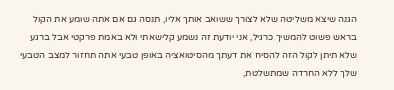הגנה שיצא משליטה שלא לצורך ששואב אותך אליו, תנסה גם אם אתה שומע את הקול בראש פשוט להמשיך כרגיל, אני יודעת זה נשמע קלישאתי ולא באמת פרקטי אבל ברגע שלא תיתן לקול הזה להסיח את דעתך מהסיטואציה באופן טבעי אתה תחזור למצב הטבעי שלך ללא החרדה שמתשלטת,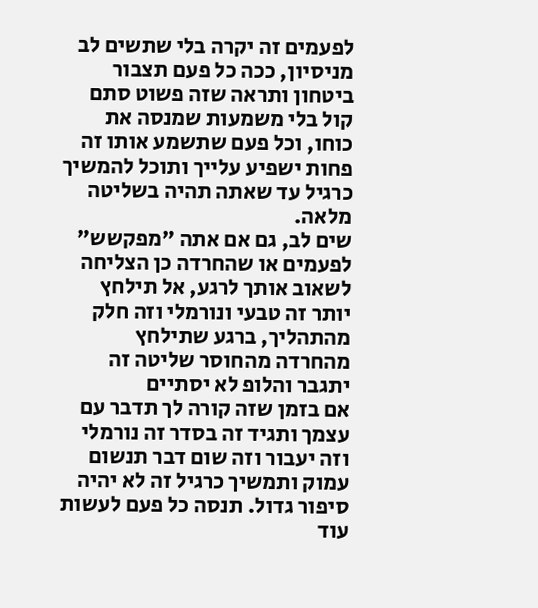לפעמים זה יקרה בלי שתשים לב
מניסיון, ככה כל פעם תצבור ביטחון ותראה שזה פשוט סתם קול בלי משמעות שמנסה את כוחו, וכל פעם שתשמע אותו זה פחות ישפיע עלייך ותוכל להמשיך כרגיל עד שאתה תהיה בשליטה מלאה.
שים לב, גם אם אתה "מפקשש" לפעמים או שהחרדה כן הצליחה לשאוב אותך לרגע, אל תילחץ יותר זה טבעי ונורמלי וזה חלק מהתהליך, ברגע שתילחץ מהחרדה מהחוסר שליטה זה יתגבר והלופ לא יסתיים
אם בזמן שזה קורה לך תדבר עם עצמך ותגיד זה בסדר זה נורמלי וזה יעבור וזה שום דבר תנשום עמוק ותמשיך כרגיל זה לא יהיה סיפור גדול. תנסה כל פעם לעשות עוד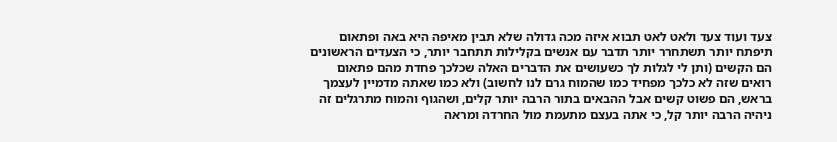צעד ועוד צעד ולאט לאט תבוא איזה מכה גדולה שלא תבין מאיפה היא באה ופתאום תיפתח יותר תשתחרר יותר תדבר עם אנשים בקלילות תתחבר יותר, כי הצעדים הראשונים הם הקשים (ותן לי לגלות לך כשעושים את הדברים האלה שכלכך פחדת מהם פתאום רואים שזה לא כלכך מפחיד כמו שהמוח גרם לנו לחשוב) ולא כמו שאתה מדמיין לעצמך בראש, הם פשוט קשים אבל ההבאים בתור הרבה יותר קלים, ושהגוף והמוח מתרגלים זה ניהיה הרבה יותר קל, כי אתה בעצם מתעמת מול החרדה ומראה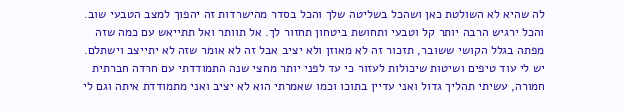לה שהיא לא השולטת כאן ושהכל בשליטה שלך והכל בסדר מהישרדות זה יהפוך למצב הטבעי שוב. והכל ירגיש הרבה יותר קל וטבעי ותחושת ביטחון תחזור לך. אל תוותר ואל תתייאש עם כמה שזה מפתה בגלל הקושי ששובר, תזכור זה לא מאוזן ולא יציב אבל זה לא אומר שזה לא יתייצב וישתלם.
יש לי עוד טיפים ושיטות שיכולות לעזור כי עד לפני יותר מחצי שנה התמודדתי עם חרדה חברתית חמורה, עשיתי תהליך גדול ואני עדיין בתוכו וכמו שאמרתי הוא לא יציב ואני מתמודדת איתה וגם לי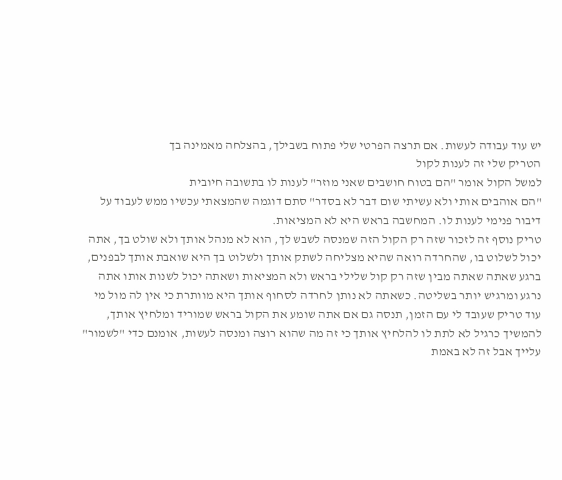יש עוד עבודה לעשות. אם תרצה הפרטי שלי פתוח בשבילך, בהצלחה מאמינה בך
הטריק שלי זה לענות לקול
למשל הקול אומר "הם בטוח חושבים שאני מוזר" לענות לו בתשובה חיובית
"הם אוהבים אותי ולא עשיתי שום דבר לא בסדר" סתם דוגמה שהמצאתי עכשיו ממש לעבוד על דיבור פנימי לענות לו. המחשבה בראש היא לא המציאות.
טריק נוסף זה לזכור שזה רק הקול הזה שמנסה לשבש לך, הוא לא מנהל אותך ולא שולט בך, אתה יכול לשלוט בו, שהחרדה רואה שהיא מצליחה לשתק אותך ולשלוט בך היא שואבת אותך לבפנים, ברגע שאתה שאתה מבין שזה רק קול שלילי בראש ולא המציאות ושאתה יכול לשנות אותו אתה נרגע ומרגיש יותר בשליטה. כשאתה לא נותן לחרדה לסחוף אותך היא מוותרת כי אין לה מול מי
עוד טריק שעובד לי עם הזמן, תנסה גם אם אתה שומע את הקול בראש שמוריד ומלחיץ אותך, להמשיך כרגיל לא לתת לו להלחיץ אותך כי זה מה שהוא רוצה ומנסה לעשות, אומנם כדי "לשמור" עלייך אבל זה לא באמת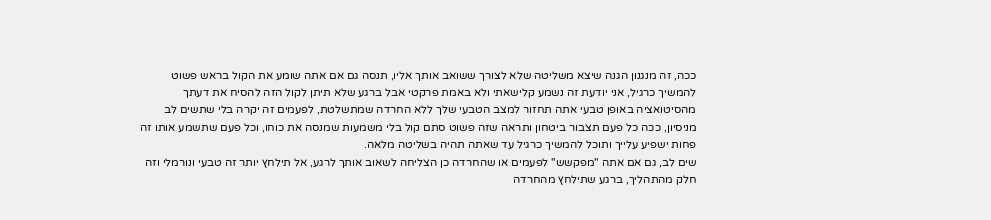ככה, זה מנגנון הגנה שיצא משליטה שלא לצורך ששואב אותך אליו, תנסה גם אם אתה שומע את הקול בראש פשוט להמשיך כרגיל, אני יודעת זה נשמע קלישאתי ולא באמת פרקטי אבל ברגע שלא תיתן לקול הזה להסיח את דעתך מהסיטואציה באופן טבעי אתה תחזור למצב הטבעי שלך ללא החרדה שמתשלטת, לפעמים זה יקרה בלי שתשים לב
מניסיון, ככה כל פעם תצבור ביטחון ותראה שזה פשוט סתם קול בלי משמעות שמנסה את כוחו, וכל פעם שתשמע אותו זה פחות ישפיע עלייך ותוכל להמשיך כרגיל עד שאתה תהיה בשליטה מלאה.
שים לב, גם אם אתה "מפקשש" לפעמים או שהחרדה כן הצליחה לשאוב אותך לרגע, אל תילחץ יותר זה טבעי ונורמלי וזה חלק מהתהליך, ברגע שתילחץ מהחרדה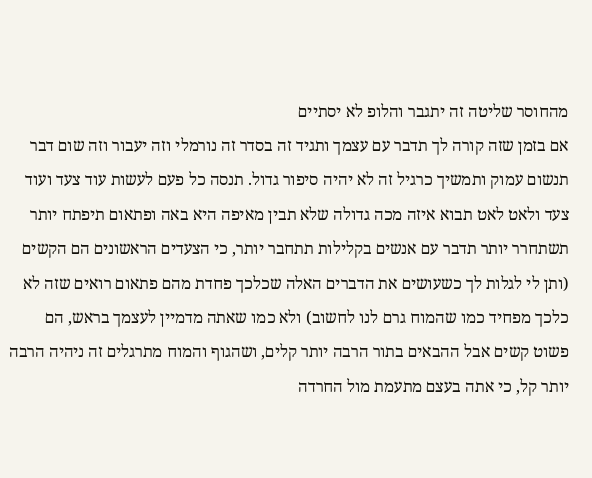מהחוסר שליטה זה יתגבר והלופ לא יסתיים
אם בזמן שזה קורה לך תדבר עם עצמך ותגיד זה בסדר זה נורמלי וזה יעבור וזה שום דבר תנשום עמוק ותמשיך כרגיל זה לא יהיה סיפור גדול. תנסה כל פעם לעשות עוד צעד ועוד צעד ולאט לאט תבוא איזה מכה גדולה שלא תבין מאיפה היא באה ופתאום תיפתח יותר תשתחרר יותר תדבר עם אנשים בקלילות תתחבר יותר, כי הצעדים הראשונים הם הקשים (ותן לי לגלות לך כשעושים את הדברים האלה שכלכך פחדת מהם פתאום רואים שזה לא כלכך מפחיד כמו שהמוח גרם לנו לחשוב) ולא כמו שאתה מדמיין לעצמך בראש, הם פשוט קשים אבל ההבאים בתור הרבה יותר קלים, ושהגוף והמוח מתרגלים זה ניהיה הרבה יותר קל, כי אתה בעצם מתעמת מול החרדה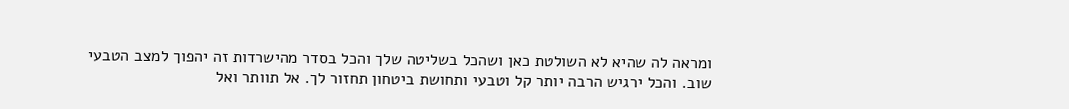ומראה לה שהיא לא השולטת כאן ושהכל בשליטה שלך והכל בסדר מהישרדות זה יהפוך למצב הטבעי שוב. והכל ירגיש הרבה יותר קל וטבעי ותחושת ביטחון תחזור לך. אל תוותר ואל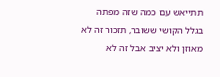תתייאש עם כמה שזה מפתה בגלל הקושי ששובר, תזכור זה לא מאוזן ולא יציב אבל זה לא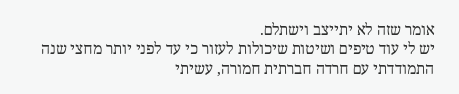אומר שזה לא יתייצב וישתלם.
יש לי עוד טיפים ושיטות שיכולות לעזור כי עד לפני יותר מחצי שנה התמודדתי עם חרדה חברתית חמורה, עשיתי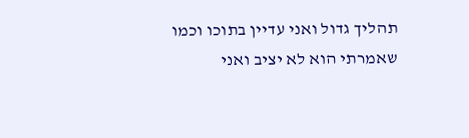תהליך גדול ואני עדיין בתוכו וכמו שאמרתי הוא לא יציב ואני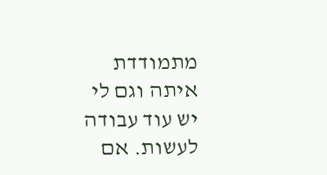מתמודדת איתה וגם לי יש עוד עבודה לעשות. אם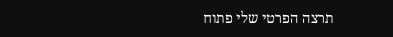תרצה הפרטי שלי פתוח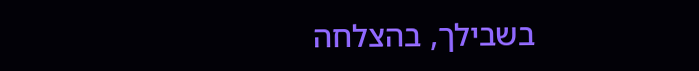בשבילך, בהצלחה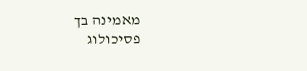מאמינה בך
פסיכולוג